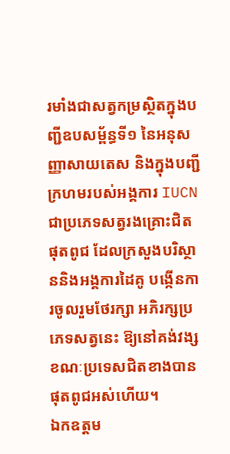រមាំងជាសត្វកម្រស្ថិតក្នុងបញ្ជីឧបសម្ព័ន្ធទី១ នៃអនុសញ្ញាសាយតេស និងក្នុងបញ្ជីក្រហមរបស់អង្គការ IUCN ជាប្រភេទសត្វរងគ្រោះជិតផុតពូជ ដែលក្រសួងបរិស្ថាននិងអង្គការដៃគូ បង្កើនការចូលរួមថែរក្សា អភិរក្សប្រភេទសត្វនេះ ឱ្យនៅគង់វង្ស ខណៈប្រទេសជិតខាងបានផុតពូជអស់ហើយ។
ឯកឧត្តម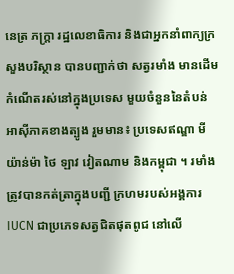នេត្រ ភក្ត្រា រដ្ឋលេខាធិការ និងជាអ្នកនាំពាក្យក្រសួងបរិស្ថាន បានបញ្ជាក់ថា សត្វរមាំង មានដើមកំណើតរស់នៅក្នុងប្រទេស មួយចំនួននៃតំបន់អាស៊ីភាគខាងត្បូង រួមមាន៖ ប្រទេសឥណ្ឌា មីយ៉ាន់ម៉ា ថៃ ឡាវ វៀតណាម និងកម្ពុជា ។ រមាំង ត្រូវបានកត់ត្រាក្នុងបញ្ជី ក្រហមរបស់អង្គការ IUCN ជាប្រភេទសត្វជិតផុតពូជ នៅលើ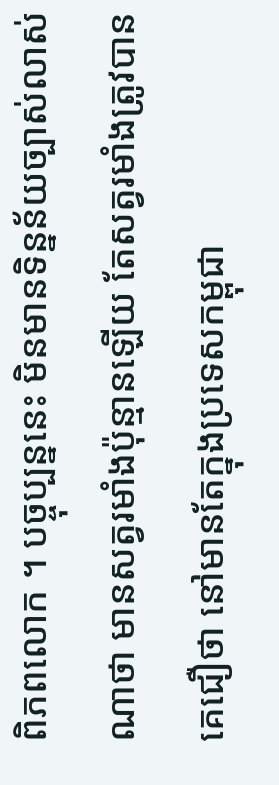ពិភពលោក ។ បច្ចុប្បន្ននេះ មិនមានទិន្នន័យច្បាស់លាស់ណាថា មានសត្វរមាំងប៉ុន្មានឡើយ តែសត្វរមាំងត្រូវបានគេជឿថា នៅមានតែក្នុងប្រទេសកម្ពុជា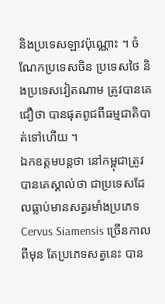និងប្រទេសឡាវប៉ុណ្ណោះ ។ ចំណែកប្រទេសចិន ប្រទេសថៃ និងប្រទេសវៀតណាម ត្រូវបានគេជឿថា បានផុតពូជពីធម្មជាតិបាត់ទៅហើយ ។
ឯកឧត្តមបន្តថា នៅកម្ពុជាត្រូវបានគេស្គាល់ថា ជាប្រទេសដែលធ្លាប់មានសត្វរមាំងប្រភេទ Cervus Siamensis ច្រើនកាលពីមុន តែប្រភេទសត្វនេះ បាន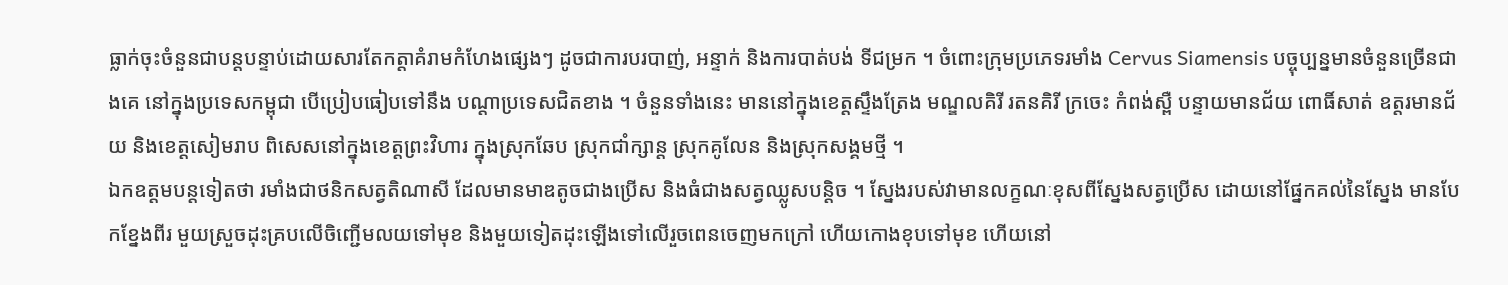ធ្លាក់ចុះចំនួនជាបន្តបន្ទាប់ដោយសារតែកត្តាគំរាមកំហែងផ្សេងៗ ដូចជាការបរបាញ់, អន្ទាក់ និងការបាត់បង់ ទីជម្រក ។ ចំពោះក្រុមប្រភេទរមាំង Cervus Siamensis បច្ចុប្បន្នមានចំនួនច្រើនជាងគេ នៅក្នុងប្រទេសកម្ពុជា បើប្រៀបធៀបទៅនឹង បណ្តាប្រទេសជិតខាង ។ ចំនួនទាំងនេះ មាននៅក្នុងខេត្តស្ទឹងត្រែង មណ្ឌលគិរី រតនគិរី ក្រចេះ កំពង់ស្ពឺ បន្ទាយមានជ័យ ពោធិ៍សាត់ ឧត្តរមានជ័យ និងខេត្តសៀមរាប ពិសេសនៅក្នុងខេត្តព្រះវិហារ ក្នុងស្រុកឆែប ស្រុកជាំក្សាន្ត ស្រុកគូលែន និងស្រុកសង្គមថ្មី ។
ឯកឧត្តមបន្តទៀតថា រមាំងជាថនិកសត្វតិណាសី ដែលមានមាឌតូចជាងប្រើស និងធំជាងសត្វឈ្លូសបន្តិច ។ ស្នែងរបស់វាមានលក្ខណៈខុសពីស្នែងសត្វប្រើស ដោយនៅផ្នែកគល់នៃស្នែង មានបែកខ្នែងពីរ មួយស្រួចដុះគ្របលើចិញ្ជើមលយទៅមុខ និងមួយទៀតដុះឡើងទៅលើរួចពេនចេញមកក្រៅ ហើយកោងខុបទៅមុខ ហើយនៅ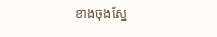ខាងចុងស្នែ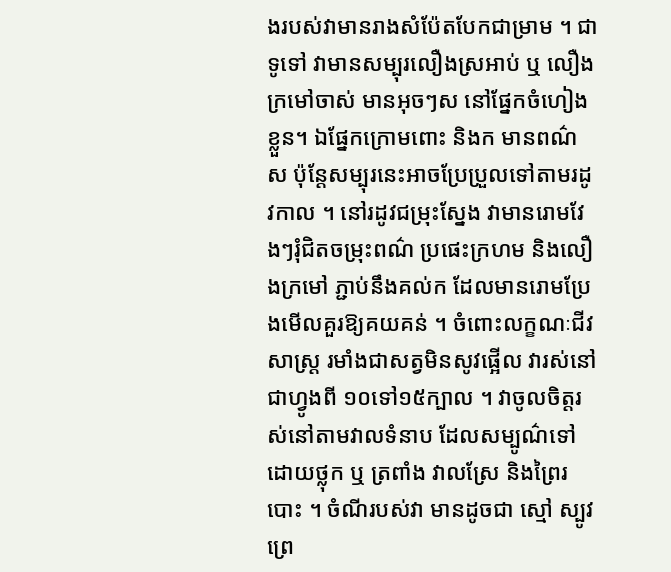ងរបស់វាមានរាងសំប៉ែតបែកជាម្រាម ។ ជាទូទៅ វាមានសម្បុរលឿងស្រអាប់ ឬ លឿងក្រមៅចាស់ មានអុចៗស នៅផ្នែកចំហៀងខ្លួន។ ឯផ្នែកក្រោមពោះ និងក មានពណ៌ស ប៉ុន្តែសម្បុរនេះអាចប្រែប្រួលទៅតាមរដូវកាល ។ នៅរដូវជម្រុះស្នែង វាមានរោមវែងៗរុំជិតចម្រុះពណ៌ ប្រផេះក្រហម និងលឿងក្រមៅ ភ្ជាប់នឹងគល់ក ដែលមានរោមប្រែងមើលគួរឱ្យគយគន់ ។ ចំពោះលក្ខណៈជីវសាស្ត្រ រមាំងជាសត្វមិនសូវផ្អើល វារស់នៅជាហ្វូងពី ១០ទៅ១៥ក្បាល ។ វាចូលចិត្តរស់នៅតាមវាលទំនាប ដែលសម្បូណ៌ទៅដោយថ្លុក ឬ ត្រពាំង វាលស្រែ និងព្រៃរបោះ ។ ចំណីរបស់វា មានដូចជា ស្មៅ ស្បូវ ព្រេ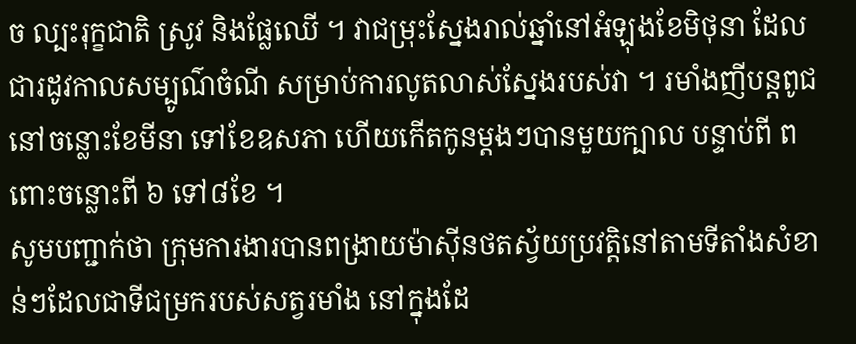ច ល្បះរុក្ខជាតិ ស្រូវ និងផ្លែឈើ ។ វាជម្រុះស្នែងរាល់ឆ្នាំនៅអំឡុងខែមិថុនា ដែលជារដូវកាលសម្បូណ៌ចំណី សម្រាប់ការលូតលាស់ស្នែងរបស់វា ។ រមាំងញីបន្តពូជ នៅចន្លោះខែមីនា ទៅខែឧសភា ហើយកើតកូនម្តងៗបានមួយក្បាល បន្ទាប់ពី ពពោះចន្លោះពី ៦ ទៅ៨ខែ ។
សូមបញ្ជាក់ថា ក្រុមការងារបានពង្រាយម៉ាស៊ីនថតស្វ័យប្រវត្តិនៅតាមទីតាំងសំខាន់ៗដែលជាទីជម្រករបស់សត្វរមាំង នៅក្នុងដែ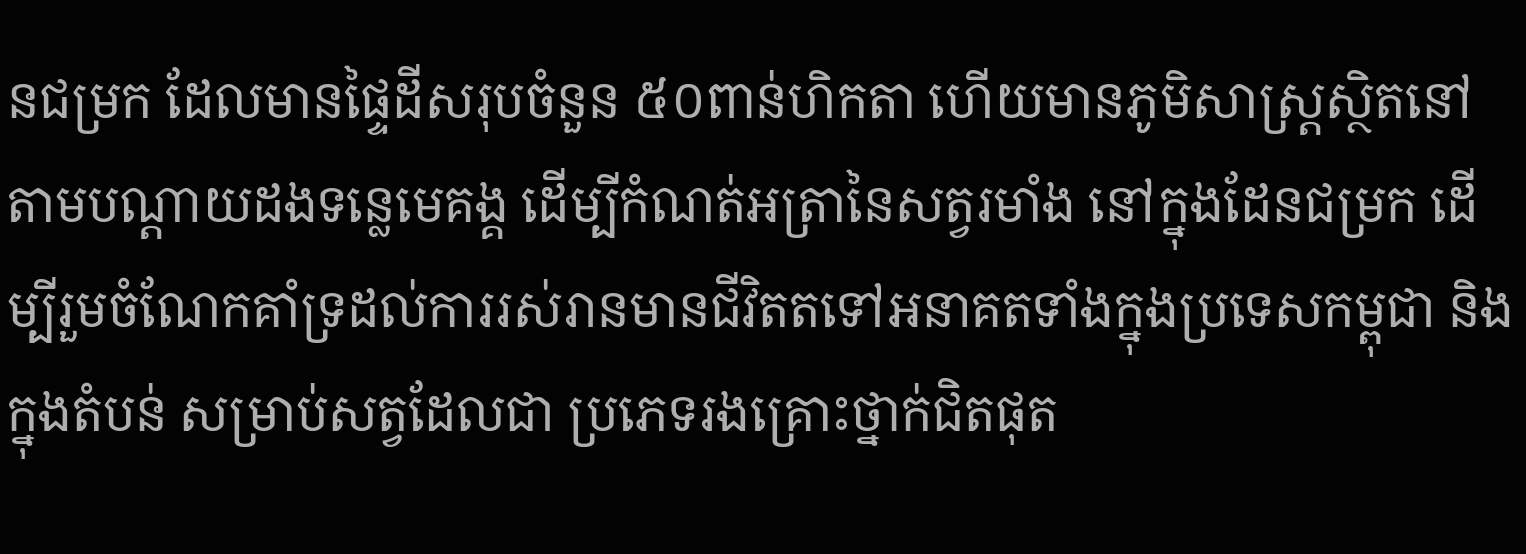នជម្រក ដែលមានផ្ទៃដីសរុបចំនួន ៥០ពាន់ហិកតា ហើយមានភូមិសាស្ត្រស្ថិតនៅតាមបណ្តាយដងទន្លេមេគង្គ ដើម្បីកំណត់អត្រានៃសត្វរមាំង នៅក្នុងដែនជម្រក ដើម្បីរួមចំណែកគាំទ្រដល់ការរស់រានមានជីវិតតទៅអនាគតទាំងក្នុងប្រទេសកម្ពុជា និងក្នុងតំបន់ សម្រាប់សត្វដែលជា ប្រភេទរងគ្រោះថ្នាក់ជិតផុត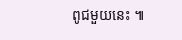ពូជមួយនេះ ៕